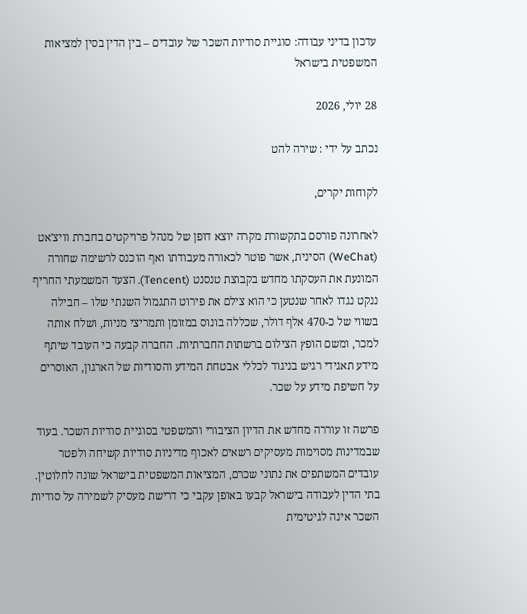עדכון בדיני עבודה: סוגיית סודיות השכר של עובדים – בין הדין בסין למציאות המשפטית בישראל

28 יולי, 2026

נכתב על ידי : שירה להט

לקוחות יקרים,

לאחרונה פורסם בתקשורת מקרה יוצא דופן של מנהל פרויקטים בחברת וויצ'אט (WeChat) הסינית, אשר פוטר לכאורה מעבודתו ואף הוכנס לרשימה שחורה המונעת את העסקתו מחדש בקבוצת טנסנט (Tencent). הצעד המשמעתי החריף ננקט נגדו לאחר שנטען כי הוא צילם את פירוט התגמול השנתי שלו – חבילה בשווי של כ-470 אלף דולר, שכללה בונוס במזומן ותמריצי מניות, ושלח אותה למכר, ומשם הופץ הצילום ברשתות החברתיות. החברה קבעה כי העובד שיתף מידע תאגידי רגיש בניגוד לכללי אבטחת המידע והסודיות של הארגון, האוסרים על חשיפת מידע על שכר.

פרשה זו עוררה מחדש את הדיון הציבורי והמשפטי בסוגיית סודיות השכר. בעוד שבמדינות מסוימות מעסיקים רשאים לאכוף מדיניות סודיות קשיחה ולפטר עובדים המשתפים את נתוני שכרם, המציאות המשפטית בישראל שונה לחלוטין. בתי הדין לעבודה בישראל קבעו באופן עקבי כי דרישת מעסיק לשמירה על סודיות השכר אינה לגיטימית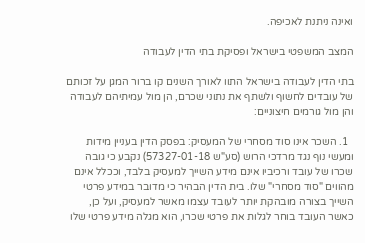ואינה ניתנת לאכיפה.

המצב המשפטי בישראל ופסיקת בתי הדין לעבודה

בתי הדין לעבודה בישראל התוו לאורך השנים קו ברור המגן על זכותם של עובדים לחשוף ולשתף את נתוני שכרם, הן מול עמיתיהם לעבודה והן מול גורמים חיצוניים:

  1. השכר אינו סוד מסחרי של המעסיק: בפסק הדין בעניין מידות ומעשי נוף נגד מרדכי הרוש (סע"ש 57327-01-18) נקבע כי גובה שכרו של עובד ורכיביו אינם מידע השייך למעסיק בלבד, וככלל אינם מהווים "סוד מסחרי" שלו. בית הדין הבהיר כי מדובר במידע פרטי השייך בצורה מובהקת יותר לעובד עצמו מאשר למעסיק, ועל כן, כאשר העובד בוחר לגלות את פרטי שכרו, הוא מגלה מידע פרטי שלו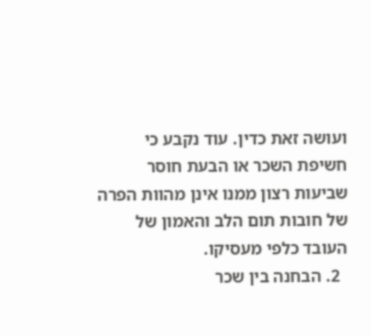ועושה זאת כדין. עוד נקבע כי חשיפת השכר או הבעת חוסר שביעות רצון ממנו אינן מהוות הפרה של חובות תום הלב והאמון של העובד כלפי מעסיקו.
  2. הבחנה בין שכר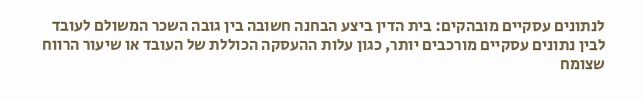לנתונים עסקיים מובהקים: בית הדין ביצע הבחנה חשובה בין גובה השכר המשולם לעובד לבין נתונים עסקיים מורכבים יותר, כגון עלות ההעסקה הכוללת של העובד או שיעור הרווח שצומח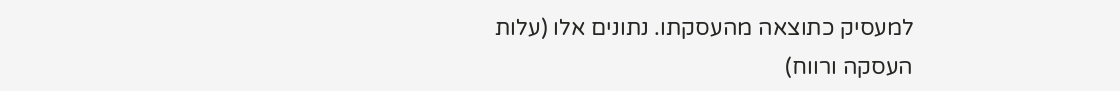למעסיק כתוצאה מהעסקתו. נתונים אלו (עלות העסקה ורווח)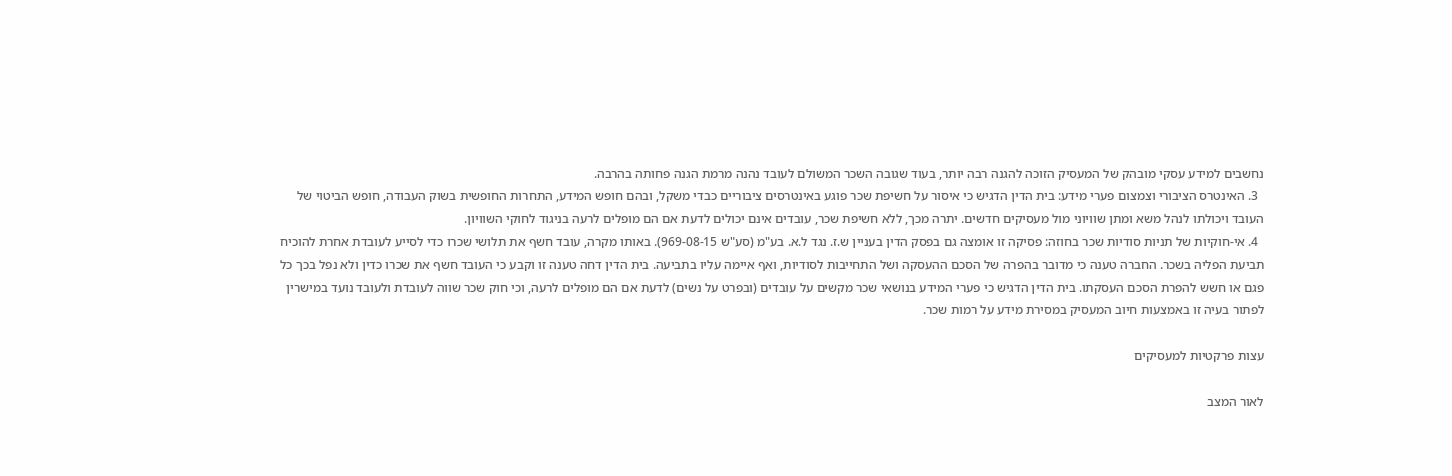נחשבים למידע עסקי מובהק של המעסיק הזוכה להגנה רבה יותר, בעוד שגובה השכר המשולם לעובד נהנה מרמת הגנה פחותה בהרבה.
  3. האינטרס הציבורי וצמצום פערי מידע: בית הדין הדגיש כי איסור על חשיפת שכר פוגע באינטרסים ציבוריים כבדי משקל, ובהם חופש המידע, התחרות החופשית בשוק העבודה, חופש הביטוי של העובד ויכולתו לנהל משא ומתן שוויוני מול מעסיקים חדשים. יתרה מכך, ללא חשיפת שכר, עובדים אינם יכולים לדעת אם הם מופלים לרעה בניגוד לחוקי השוויון.
  4. אי-חוקיות של תניות סודיות שכר בחוזה: פסיקה זו אומצה גם בפסק הדין בעניין ש.ז. נגד ל.א. בע"מ (סע"ש 969-08-15). באותו מקרה, עובד חשף את תלושי שכרו כדי לסייע לעובדת אחרת להוכיח תביעת הפליה בשכר. החברה טענה כי מדובר בהפרה של הסכם ההעסקה ושל התחייבות לסודיות, ואף איימה עליו בתביעה. בית הדין דחה טענה זו וקבע כי העובד חשף את שכרו כדין ולא נפל בכך כל פגם או חשש להפרת הסכם העסקתו. בית הדין הדגיש כי פערי המידע בנושאי שכר מקשים על עובדים (ובפרט על נשים) לדעת אם הם מופלים לרעה, וכי חוק שכר שווה לעובדת ולעובד נועד במישרין לפתור בעיה זו באמצעות חיוב המעסיק במסירת מידע על רמות שכר.

עצות פרקטיות למעסיקים

לאור המצב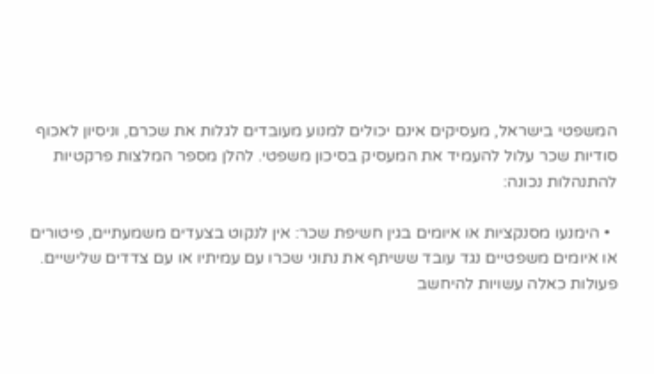המשפטי בישראל, מעסיקים אינם יכולים למנוע מעובדים לגלות את שכרם, וניסיון לאכוף סודיות שכר עלול להעמיד את המעסיק בסיכון משפטי. להלן מספר המלצות פרקטיות להתנהלות נכונה:

  • הימנעו מסנקציות או איומים בגין חשיפת שכר: אין לנקוט בצעדים משמעתיים, פיטורים או איומים משפטיים נגד עובד ששיתף את נתוני שכרו עם עמיתיו או עם צדדים שלישיים. פעולות כאלה עשויות להיחשב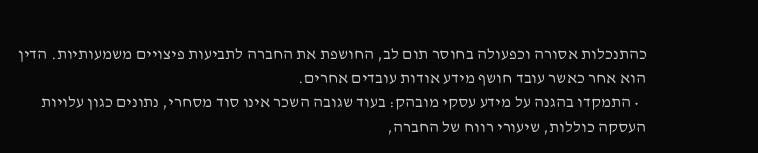כהתנכלות אסורה וכפעולה בחוסר תום לב, החושפת את החברה לתביעות פיצויים משמעותיות. הדין הוא אחר כאשר עובד חושף מידע אודות עובדים אחרים.
  • התמקדו בהגנה על מידע עסקי מובהק: בעוד שגובה השכר אינו סוד מסחרי, נתונים כגון עלויות העסקה כוללות, שיעורי רווח של החברה,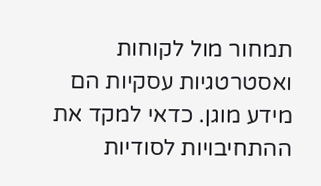תמחור מול לקוחות ואסטרטגיות עסקיות הם מידע מוגן. כדאי למקד את ההתחיבויות לסודיות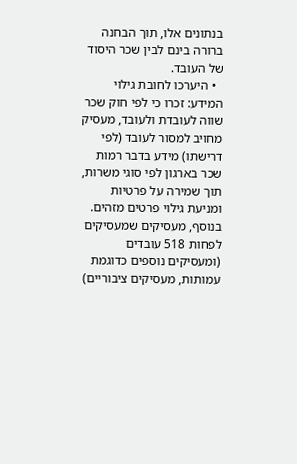בנתונים אלו, תוך הבחנה ברורה בינם לבין שכר היסוד של העובד.
  • היערכו לחובת גילוי המידע: זכרו כי לפי חוק שכר שווה לעובדת ולעובד, מעסיק מחויב למסור לעובד (לפי דרישתו) מידע בדבר רמות שכר בארגון לפי סוגי משרות, תוך שמירה על פרטיות ומניעת גילוי פרטים מזהים. בנוסף, מעסיקים שמעסיקים לפחות 518 עובדים (ומעסיקים נוספים כדוגמת עמותות, מעסיקים ציבוריים)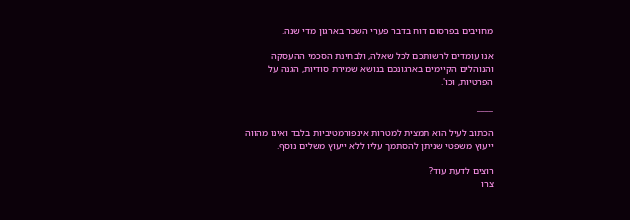מחויבים בפרסום דוח בדבר פערי השכר בארגון מדי שנה.

אנו עומדים לרשותכם לכל שאלה, ולבחינת הסכמי ההעסקה והנוהלים הקיימים בארגונכם בנושא שמירת סודיות, הגנה על הפרטיות, וכו'.

____

הכתוב לעיל הוא תמצית למטרות אינפורמטיביות בלבד ואינו מהווה ייעוץ משפטי שניתן להסתמך עליו ללא ייעוץ משלים נוסף.

רוצים לדעת עוד?
צרו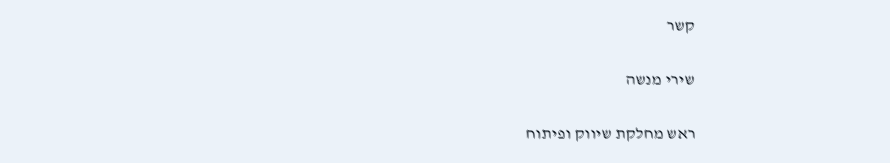קשר

שירי מנשה

ראש מחלקת שיווק ופיתוח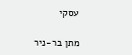עסקי

מתן בר-ניר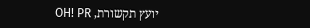יועץ תקשורת, OH! PR